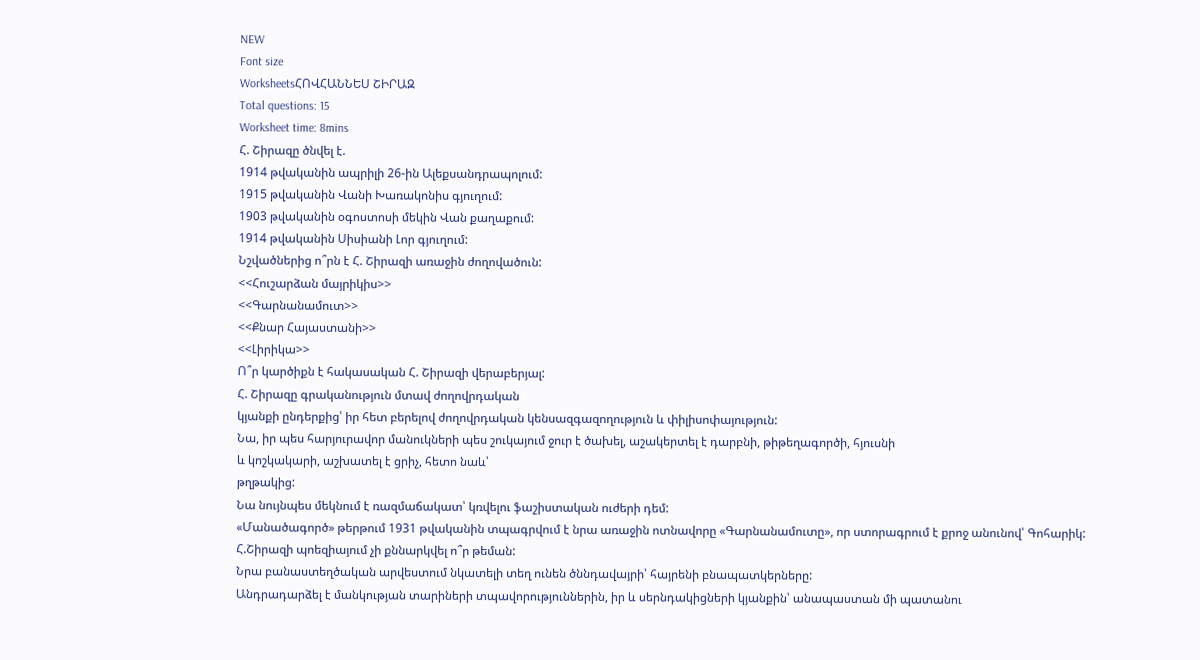NEW
Font size
WorksheetsՀՈՎՀԱՆՆԵՍ ՇԻՐԱԶ
Total questions: 15
Worksheet time: 8mins
Հ. Շիրազը ծնվել է.
1914 թվականին ապրիլի 26-ին Ալեքսանդրապոլում:
1915 թվականին Վանի Խառակոնիս գյուղում:
1903 թվականին օգոստոսի մեկին Վան քաղաքում:
1914 թվականին Սիսիանի Լոր գյուղում:
Նշվածներից ո՞րն է Հ. Շիրազի առաջին ժողովածուն:
<<Հուշարձան մայրիկիս>>
<<Գարնանամուտ>>
<<Քնար Հայաստանի>>
<<Լիրիկա>>
Ո՞ր կարծիքն է հակասական Հ. Շիրազի վերաբերյալ:
Հ. Շիրազը գրականություն մտավ ժողովրդական
կյանքի ընդերքից՝ իր հետ բերելով ժողովրդական կենսազգազողություն և փիլիսոփայություն:
Նա, իր պես հարյուրավոր մանուկների պես շուկայում ջուր է ծախել, աշակերտել է դարբնի, թիթեղագործի, հյուսնի
և կոշկակարի, աշխատել է ցրիչ, հետո նաև՝
թղթակից:
Նա նույնպես մեկնում է ռազմաճակատ՝ կռվելու ֆաշիստական ուժերի դեմ:
«Մանածագործ» թերթում 1931 թվականին տպագրվում է նրա առաջին ոտնավորը «Գարնանամուտը», որ ստորագրում է քրոջ անունով՝ Գոհարիկ:
Հ.Շիրազի պոեզիայում չի քննարկվել ո՞ր թեման:
Նրա բանաստեղծական արվեստում նկատելի տեղ ունեն ծննդավայրի՝ հայրենի բնապատկերները:
Անդրադարձել է մանկության տարիների տպավորություններին, իր և սերնդակիցների կյանքին՝ անապաստան մի պատանու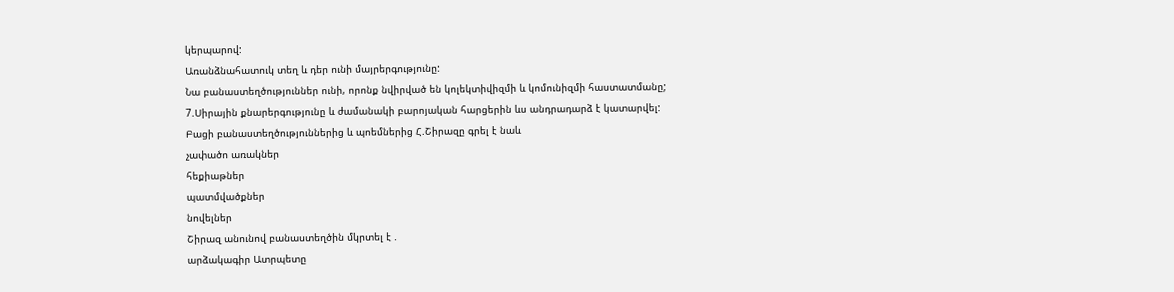կերպարով:
Առանձնահատուկ տեղ և դեր ունի մայրերգությունը:
Նա բանաստեղծություններ ունի, որոնք նվիրված են կոլեկտիվիզմի և կոմունիզմի հաստատմանը;
7.Սիրային քնարերգությունը և ժամանակի բարոյական հարցերին ևս անդրադարձ է կատարվել:
Բացի բանաստեղծություններից և պոեմներից Հ.Շիրազը գրել է նաև
չափածո առակներ
հեքիաթներ
պատմվածքներ
նովելներ
Շիրազ անունով բանաստեղծին մկրտել է .
արձակագիր Ատրպետը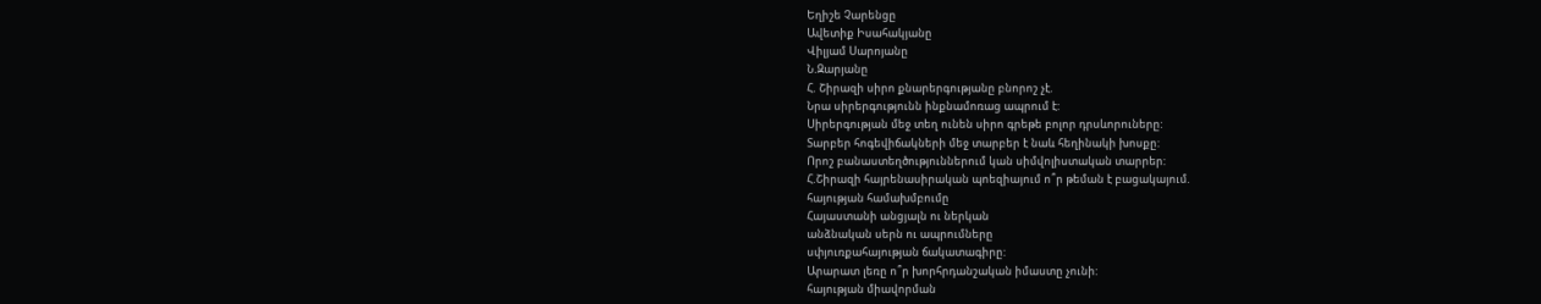Եղիշե Չարենցը
Ավետիք Իսահակյանը
Վիլյամ Սարոյանը
Ն.Զարյանը
Հ. Շիրազի սիրո քնարերգությանը բնորոշ չէ.
Նրա սիրերգությունն ինքնամոռաց ապրում է:
Սիրերգության մեջ տեղ ունեն սիրո գրեթե բոլոր դրսևորուները:
Տարբեր հոգեվիճակների մեջ տարբեր է նաև հեղինակի խոսքը:
Որոշ բանաստեղծություններում կան սիմվոլիստական տարրեր:
Հ.Շիրազի հայրենասիրական պոեզիայում ո՞ր թեման է բացակայում.
հայության համախմբումը
Հայաստանի անցյալն ու ներկան
անձնական սերն ու ապրումները
սփյուռքահայության ճակատագիրը:
Արարատ լեռը ո՞ր խորհրդանշական իմաստը չունի:
հայության միավորման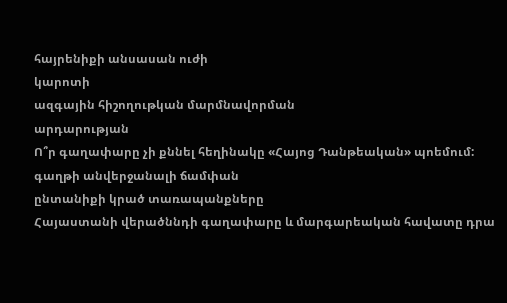հայրենիքի անսասան ուժի
կարոտի
ազգային հիշողութկան մարմնավորման
արդարության
Ո՞ր գաղափարը չի քննել հեղինակը «Հայոց Դանթեական» պոեմում:
գաղթի անվերջանալի ճամփան
ընտանիքի կրած տառապանքները
Հայաստանի վերածննդի գաղափարը և մարգարեական հավատը դրա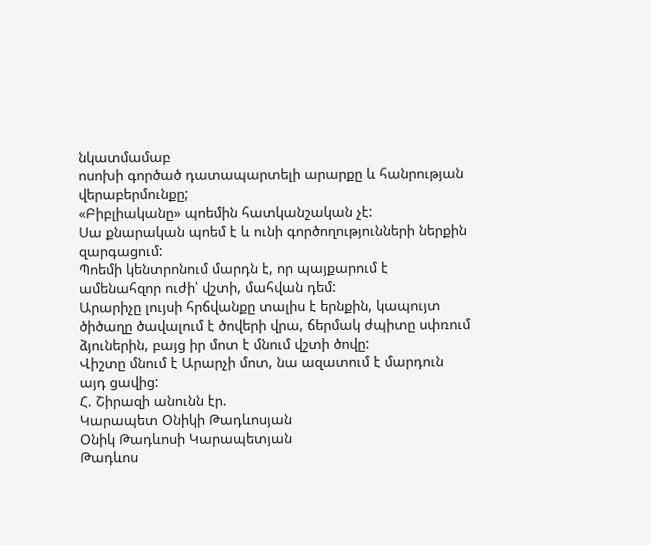նկատմամաբ
ոսոխի գործած դատապարտելի արարքը և հանրության վերաբերմունքը;
«Բիբլիականը» պոեմին հատկանշական չէ:
Սա քնարական պոեմ է և ունի գործողությունների ներքին զարգացում:
Պոեմի կենտրոնում մարդն է, որ պայքարում է ամենահզոր ուժի՝ վշտի, մահվան դեմ:
Արարիչը լույսի հրճվանքը տալիս է երնքին, կապույտ ծիծաղը ծավալում է ծովերի վրա, ճերմակ ժպիտը սփռում ձյուներին, բայց իր մոտ է մնում վշտի ծովը:
Վիշտը մնում է Արարչի մոտ, նա ազատում է մարդուն այդ ցավից:
Հ. Շիրազի անունն էր.
Կարապետ Օնիկի Թադևոսյան
Օնիկ Թադևոսի Կարապետյան
Թադևոս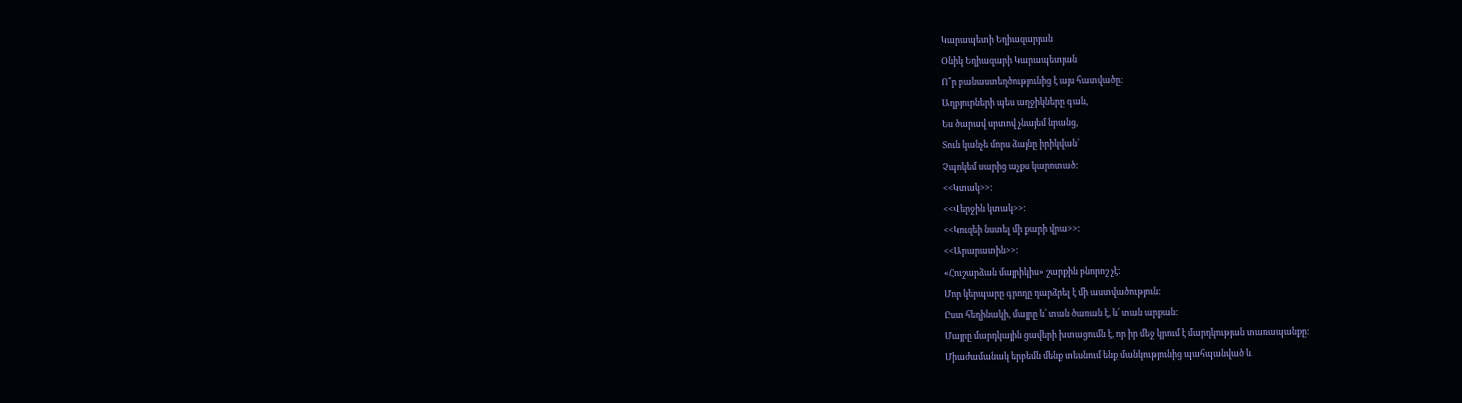Կարապետի Եղիազարյան
Օնիկ Եղիազարի Կարապետյան
Ո՞ր բանաստեղծությունից է այս հատվածը:
Աղբյուրների պես աղջիկները գան,
Ես ծարավ սրտով չնայեմ նրանց,
Տուն կանչե մորս ձայնը իրիկվան՝
Չպոկեմ սարից աչքս կարոտած:
<<Կտակ>>:
<<Վերջին կտակ>>:
<<Կուզեի նստել մի քարի վրա>>:
<<Արարատին>>:
«Հուշարձան մայրիկիս» շարքին բնորոշ չէ:
Մոր կերպարը գրողը դարձրել է մի աստվածություն:
Ըստ հեղինակի, մայրը և՛ տան ծառան է, և՛ տան արքան:
Մայրը մարդկային ցավերի խտացումն է, որ իր մեջ կրում է մարդկության տառապանքը:
Միաժամանակ երբեմն մենք տեսնում ենք մանկությունից պահպանված և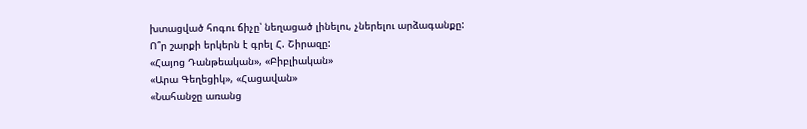խտացված հոգու ճիչը՝ նեղացած լինելու, չներելու արձագանքը:
Ո՞ր շարքի երկերն է գրել Հ. Շիրազը:
«Հայոց Դանթեական», «Բիբլիական»
«Արա Գեղեցիկ», «Հացավան»
«Նահանջը առանց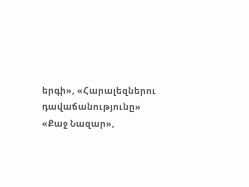երգի», «Հարալեզներու դավաճանությունը»
«Քաջ Նազար»,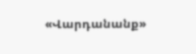«Վարդանանք»